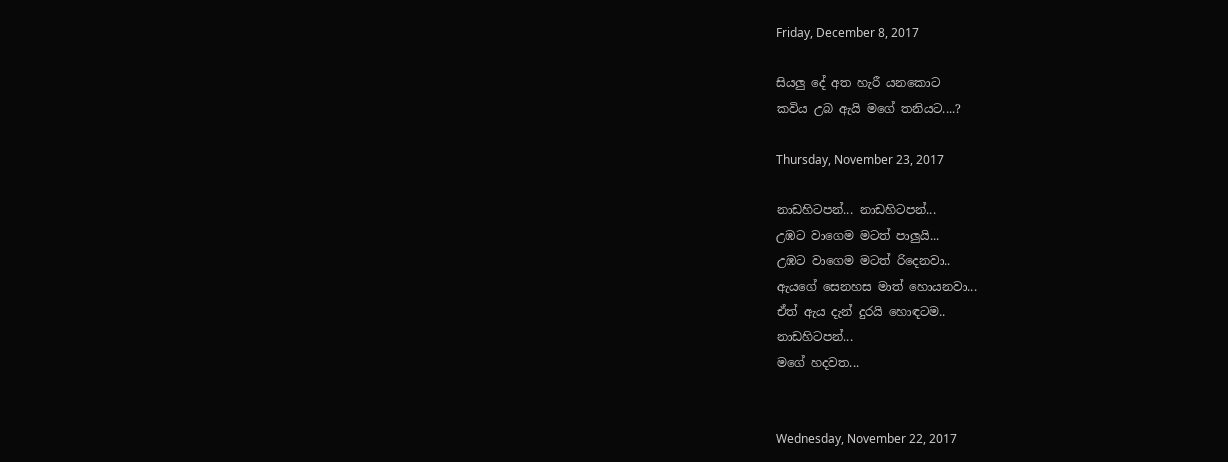Friday, December 8, 2017

සියලු දේ අත හැරී යනකොට
කවිය උබ ඇයි මගේ තනියට....?

Thursday, November 23, 2017

නාඩහිටපන්... නාඩහිටපන්...
උඹට වාගෙම මටත් පාලුයි...
උඹට වාගෙම මටත් රිදෙනවා..
ඇයගේ සෙනහස මාත් හොයනවා...
ඒත් ඇය දැන් දුරයි හොඳටම..
නාඩහිටපන්...
මගේ හදවත...


Wednesday, November 22, 2017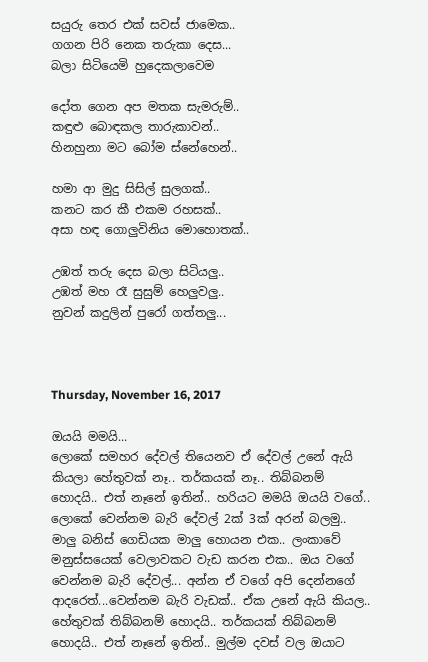සයුරු තෙර එක් සවස් ජාමෙක..
ගගන පිරි නෙක තරුකා දෙස...
බලා සිටියෙමි හුදෙකලාවෙම

දෝත ගෙන අප මතක සැමරුම්..
කඳුළු බොඳකල තාරුකාවන්..
හිනහුනා මට බෝම ස්නේහෙන්..

හමා ආ මුදු සිසිල් සුලගක්..
කනට කර කී එකම රහසක්..
අසා හඳ ගොලුවිනිය මොහොතක්..

උඹත් තරු දෙස බලා සිටියලු..
උඹත් මහ රෑ සුසුම් හෙලුවලු..
නුවන් කදුලින් පුරෝ ගත්තලු...



Thursday, November 16, 2017

ඔයයි මමයි...
ලොකේ සමහර දේවල් තියෙනව ඒ දේවල් උනේ ඇයි කියලා හේතුවක් නෑ.. තර්කයක් නෑ.. තිබ්බනම් හොදයි.. එත් නෑනේ ඉතින්.. හරියට මමයි ඔයයි වගේ.. ලොකේ වෙන්නම බැරි දේවල් 2ක් 3ක් අරන් බලමු..
මාලු බනිස් ගෙඩියක මාලු හොයන එක.. ලංකාවේ මනුස්සයෙක් වෙලාවකට වැඩ කරන එක.. ඔය වගේ වෙන්නම බැරි දේවල්... අන්න ඒ වගේ අපි දෙන්නගේ ආදරෙත්...වෙන්නම බැරි වැඩක්.. ඒක උනේ ඇයි කියල.. හේතුවක් තිබ්බනම් හොදයි.. තර්කයක් තිබ්බනම් හොදයි.. එත් නෑනේ ඉතින්.. මුල්ම දවස් වල ඔයාට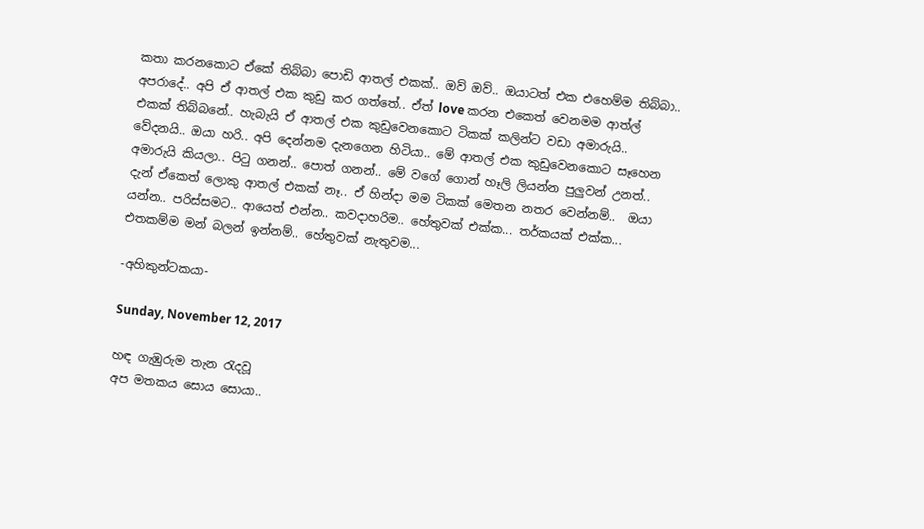කතා කරනකොට ඒකේ තිබ්බා පොඩි ආතල් එකක්.. ඔව් ඔව්.. ඔයාටත් එක එහෙම්ම තිබ්බා..  අපරාදේ.. අපි ඒ ආතල් එක කුඩු කර ගත්තේ.. ඒත් love කරන එකෙත් වෙනමම ආත්ල් එකක් තිබ්බනේ.. හැබැයි ඒ ආතල් එක කුඩුවෙනකොට ටිකක් කලින්ට වඩා අමාරුයි.. වේදනයි.. ඔයා හරි.. අපි දෙන්නම දැනගෙන හිටියා.. මේ ආතල් එක කුඩුවෙනකොට සෑහෙන අමාරුයි කියලා.. පිටු ගනන්.. පොත් ගනන්.. මේ වගේ ගොන් හෑලි ලියන්න පුලුවන් උනත්.. දැන් ඒකෙත් ලොකු ආතල් එකක් නෑ.. ඒ හින්දා මම ටිකක් මෙතන නතර වෙන්නම්..  ඔයා යන්න.. පරිස්සමට.. ආයෙත් එන්න.. කවදාහරිම.. හේතුවක් එක්ක... තර්කයක් එක්ක... එතකම්ම මන් බලන් ඉන්නම්.. හේතුවක් නැතුවම...

-අහිකුන්ටකයා-

Sunday, November 12, 2017

හඳ ගැඹුරුම තැන රැදවූ
අප මතකය සොය සොයා..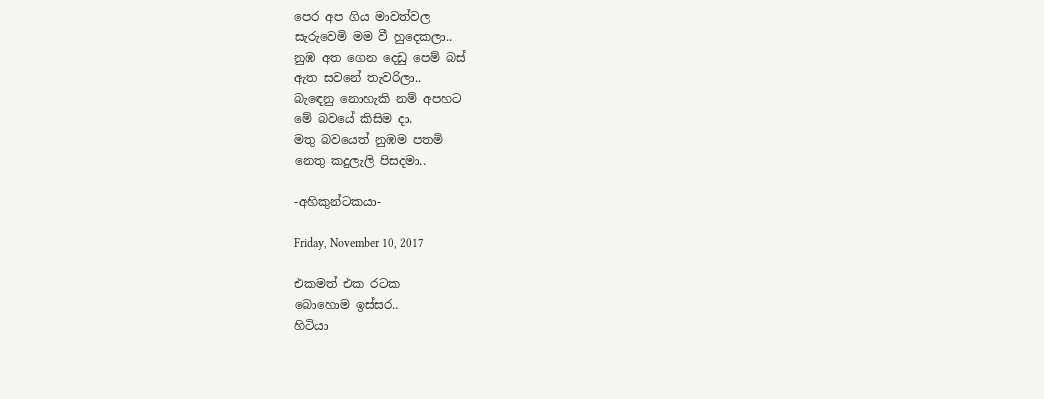පෙර අප ගිය මාවත්වල
සැරුවෙමි මම වී හුදෙකලා..
නුඹ අත ගෙන දෙඩු පෙම් බස්
ඇත සවනේ තැවරිලා..
බැඳෙනු නොහැකි නම් අපහට
මේ බවයේ කිසිම දා.
මතු බවයෙත් නුඹම පතමි
නෙතු කදුලැලි පිසදමා..

-අහිකුන්ටකයා-

Friday, November 10, 2017

එකමත් එක රටක
බොහොම ඉස්සර..
හිටියා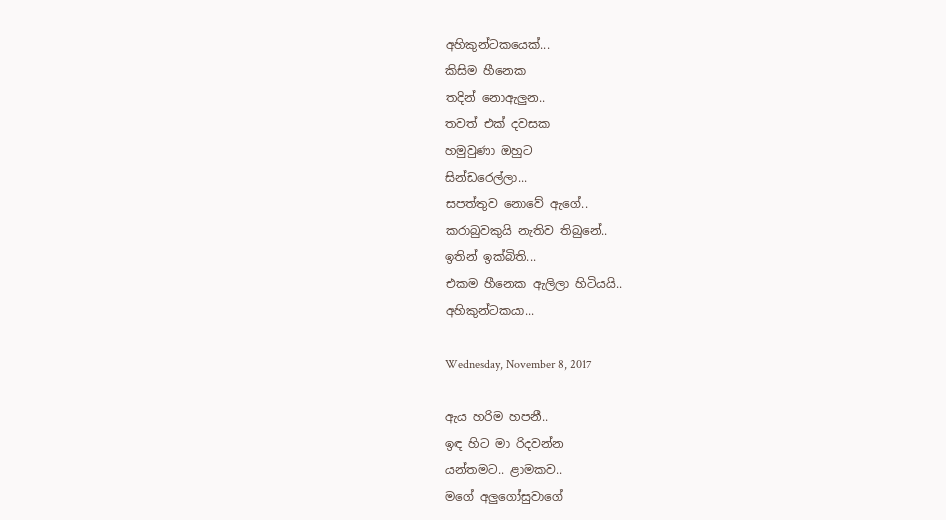අහිකුන්ටකයෙක්...
කිසිම හීනෙක
තදින් නොඇලුන..
තවත් එක් දවසක
හමුවුණා ඔහුට
සින්ඩරෙල්ලා...
සපත්තුව නොවේ ඇගේ..
කරාබුවකුයි නැතිව තිබුනේ..
ඉතින් ඉක්බිති...
එකම හීනෙක ඇලිලා හිටියයි..
අහිකුන්ටකයා...

Wednesday, November 8, 2017

ඇය හරිම හපනී..
ඉඳ හිට මා රිදවන්න
යන්තමට.. ළාමකව..
මගේ අලුගෝසුවාගේ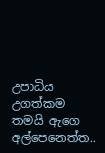උපාධිය උගත්කම
තමයි ඇගෙ අල්පෙනෙත්ත..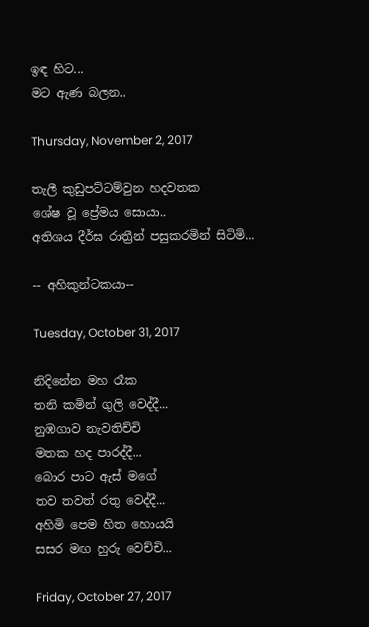ඉඳ හිට...
මට ඇණ බලන..

Thursday, November 2, 2017

තැලී කුඩුපට්ටම්වුන හදවතක
ශේෂ වූ ප්‍රේමය සොයා..
අතිශය දීර්ඝ රාත්‍රීන් පසුකරමින් සිටිමි...

-- අහිකුන්ටකයා--

Tuesday, October 31, 2017

නිදිනේන මහ රෑක
තනි කමින් ගුලි වෙද්දී...
නුඹගාව නැවතිච්චි
මතක හද පාරද්දී...
බොර පාට ඇස් මගේ
තව තවත් රතු වෙද්දී...
අහිමි පෙම හිත හොයයි
සසර මඟ හුරු වෙච්චි...

Friday, October 27, 2017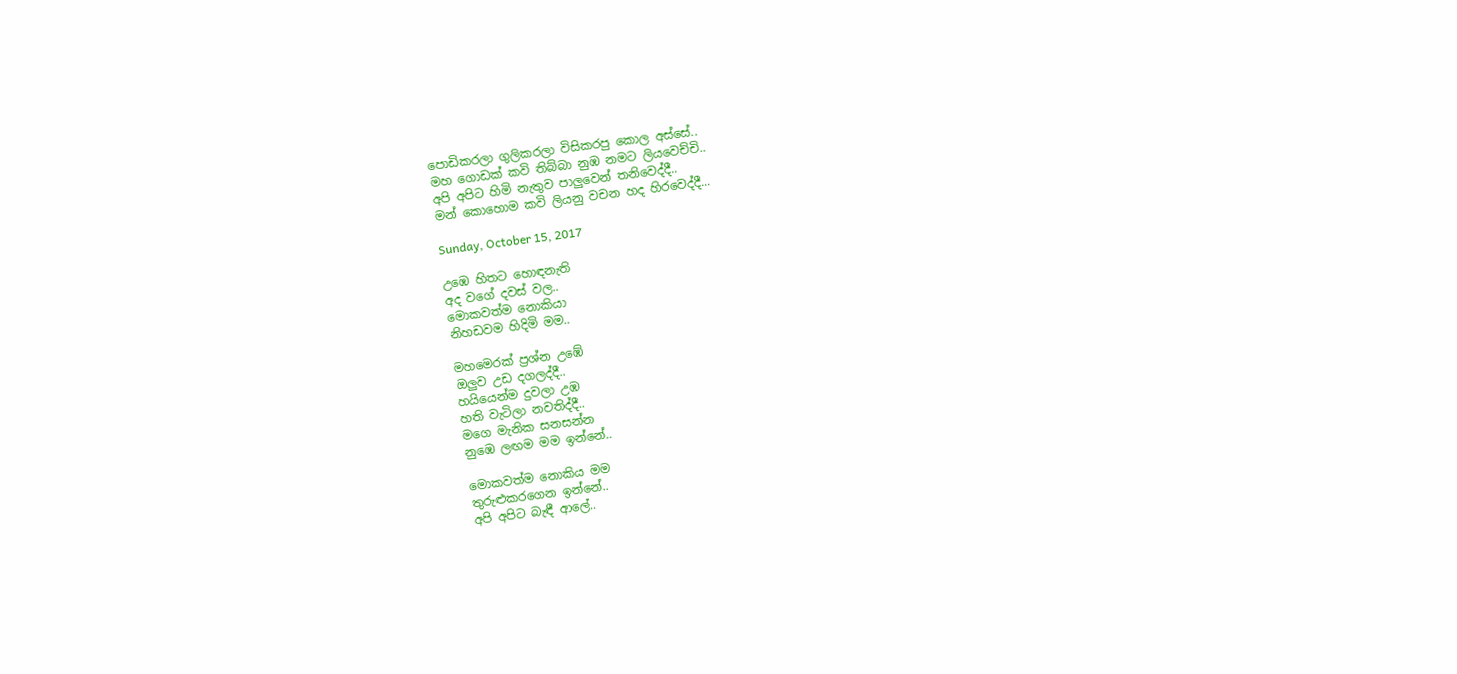පොඩිකරලා ගුලිකරලා විසිකරපු කොල අස්සේ..
මහ ගොඩක් කවි තිබ්බා නුඹ නමට ලියවෙච්චි..
අපි අපිට හිමි නැතුව පාලුවෙන් තනිවෙද්දී..
මන් කොහොම කවි ලියනු වචන හද හිරවෙද්දී...

Sunday, October 15, 2017

උඹෙ හිතට හොඳනැති
අද වගේ දවස් වල..
මොකවත්ම නොකියා
නිහඩවම හිදිමි මම..

මහමෙරක් ප්‍රශ්න උඹේ
ඔලුව උඩ දගලද්දී..
හයියෙන්ම දුවලා උඹ
හති වැටිලා නවතිද්දී..
මගෙ මැනික සනසන්න
නුඹෙ ලඟම මම ඉන්නේ..

මොකවත්ම නොකිය මම
තුරුළුකරගෙන ඉන්නේ..
අපි අපිට බැඳී ආලේ..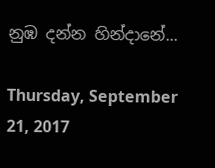නුඹ දන්න හින්දානේ...

Thursday, September 21, 2017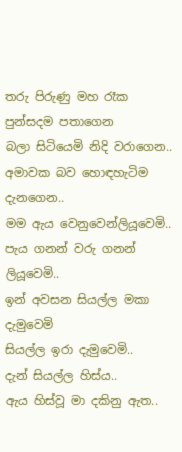තරු පිරුණු මහ රෑක
පුන්සදම පතාගෙන
බලා සිටියෙමි නිදි වරාගෙන..
අමාවක බව හොඳහැටිම දැනගෙන..
මම ඇය වෙනුවෙන්ලියූවෙමි..
පැය ගනන් වරු ගනන් ලියූවෙමි..
ඉන් අවසන සියල්ල මකා දැමුවෙමි
සියල්ල ඉරා දැමුවෙමි..
දැන් සියල්ල හිස්ය..
ඇය හිස්වූ මා දකිනු ඇත..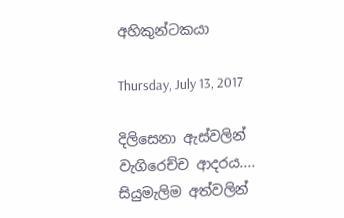අහිකුන්ටකයා

Thursday, July 13, 2017

දිලිසෙනා ඇස්වලින්
වැගිරෙච්ච ආදරය....
සියුමැලිම අත්වලින්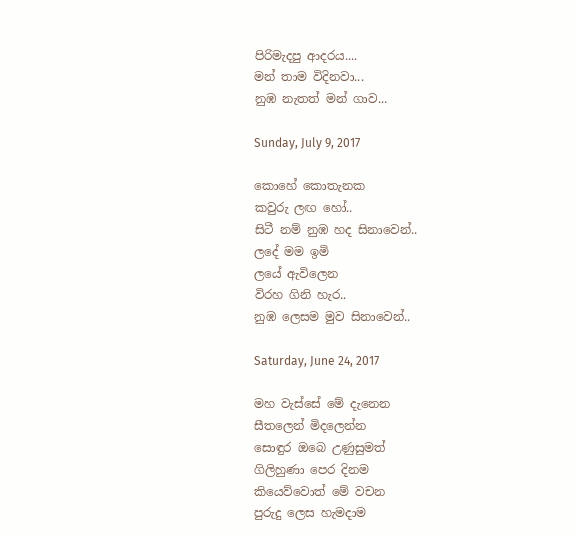පිරිමැදපු ආදරය....
මන් තාම විදිනවා...
නුඹ නැතත් මන් ගාව...

Sunday, July 9, 2017

කොහේ කොතැනක
කවුරු ලඟ හෝ..
සිටී නම් නුඹ හද සිනාවෙන්..
ලදේ මම ඉමි
ලයේ ඇවිලෙන
විරහ ගිනි හැර..
නුඹ ලෙසම මුව සිනාවෙන්..

Saturday, June 24, 2017

මහ වැස්සේ මේ දැනෙන
සීතලෙන් මිදලෙන්න
සොඳුර ඔබෙ උණුසුමත්
ගිලිහුණා පෙර දිනම
කියෙව්වොත් මේ වචන
පුරුදු ලෙස හැමදාම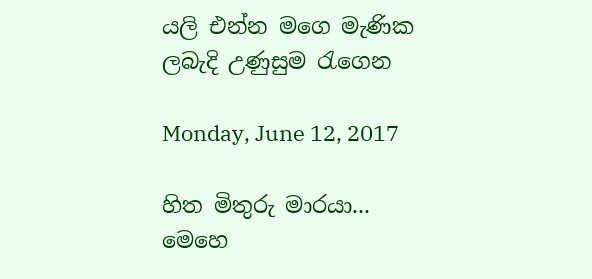යලි එන්න මගෙ මැණික
ලබැදි උණුසුම රැගෙන

Monday, June 12, 2017

හිත මිතුරු මාරයා...
මෙහෙ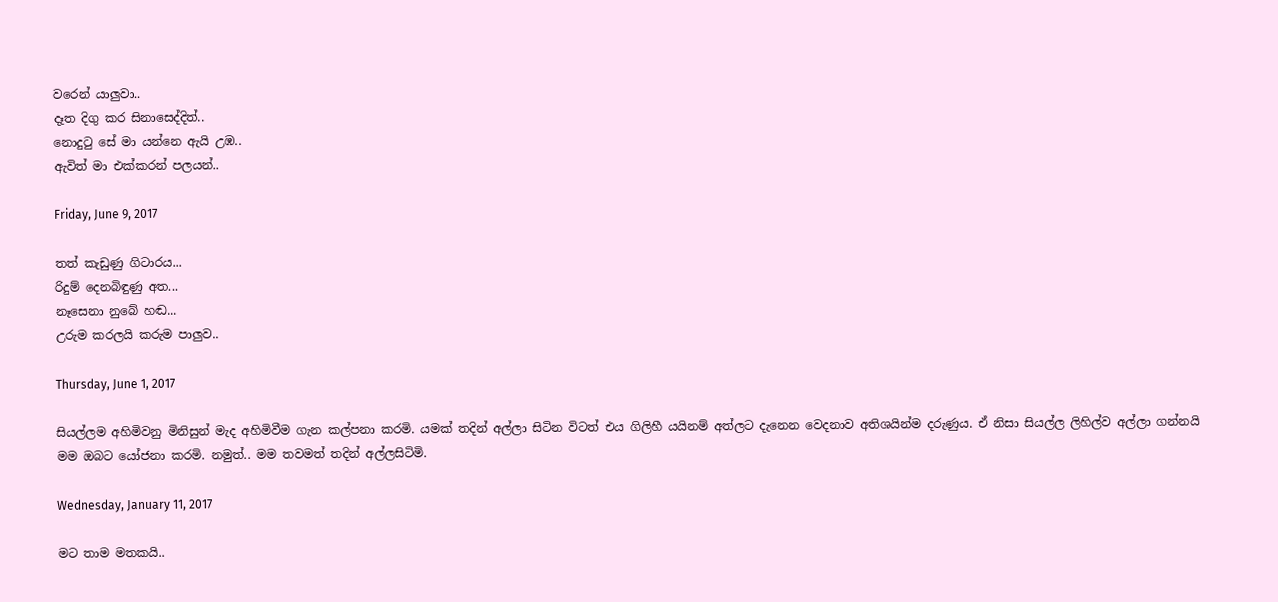වරෙන් යාලුවා..
දෑත දිගු කර සිනාසෙද්දිත්..
නොදුටු සේ මා යන්නෙ ඇයි උඹ..
ඇවිත් මා එක්කරන් පලයන්..

Friday, June 9, 2017

තත් කැඩුණු ගිටාරය...
රිදුම් දෙනබිඳුණු අත...
නෑසෙනා නුබේ හඬ...
උරුම කරලයි කරුම පාලුව..

Thursday, June 1, 2017

සියල්ලම අහිමිවනු මිනිසුන් මැද අහිමිවීම ගැන කල්පනා කරමි. යමක් තදින් අල්ලා සිටින විටත් එය ගිලිහී යයිනම් අත්ලට දැනෙන වෙදනාව අතිශයින්ම දරුණුය. ඒ නිසා සියල්ල ලිහිල්ව අල්ලා ගන්නයි මම ඔබට යෝජනා කරමි. නමුත්.. මම තවමත් තදින් අල්ලසිටිමි.

Wednesday, January 11, 2017

මට තාම මතකයි..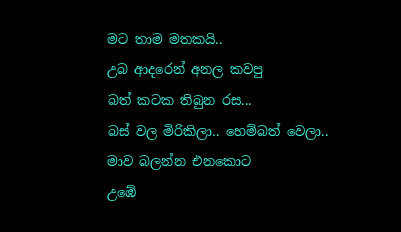මට තාම මතකයි..
උබ ආදරෙන් අනල කවපු
බත් කටක තිබුන රස...
බස් වල මිරිකිලා.. හෙම්බත් වෙලා..
මාව බලන්න එනකොට
උඹේ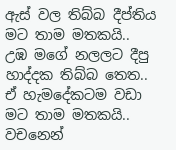ඇස් වල තිබ්බ දීප්තිය
මට තාම මතකයි..
උඹ මගේ නලලට දීපු
හාද්දක තිබ්බ තෙත..
ඒ හැමදේකටම වඩා
මට තාම මතකයි..
වචනෙන්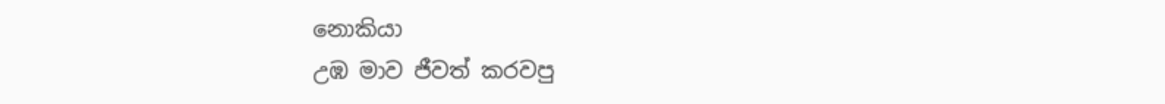නොකියා
උඹ මාව ජීවත් කරවපු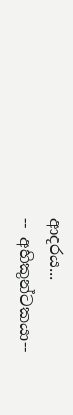ආදරය...
-- අහිකුන්ටකයා--